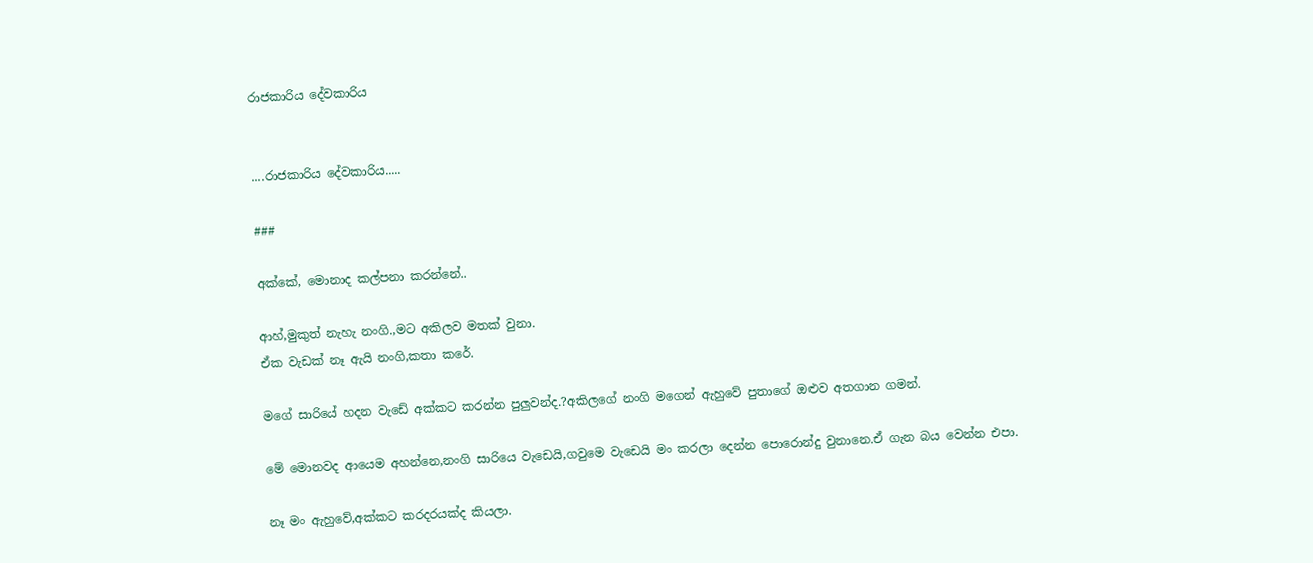රාජකාරිය දේවකාරිය


....රාජකාරිය දේවකාරිය.....

###

අක්කේ, මොනාද කල්පනා කරන්නේ..

ආහ්,මුකුත් නැහැ නංගි.,මට අකිලව මතක් වුනා.
ඒක වැඩක් නෑ ඇයි නංගි,කතා කරේ.

මගේ සාරියේ හදන වැඩේ අක්කට කරන්න පුලුවන්ද.?අකිලගේ නංගි මගෙන් ඇහුවේ පුතාගේ ඔළුව අතගාන ගමන්.

මේ මොනවද ආයෙම අහන්නෙ,නංගි සාරියෙ වැඩෙයි,ගවුමෙ වැඩෙයි මං කරලා දෙන්න පොරොන්දු වුනානෙ.ඒ ගැන බය වෙන්න එපා.

නෑ මං ඇහුවේ,අක්කට කරදරයක්ද කියලා.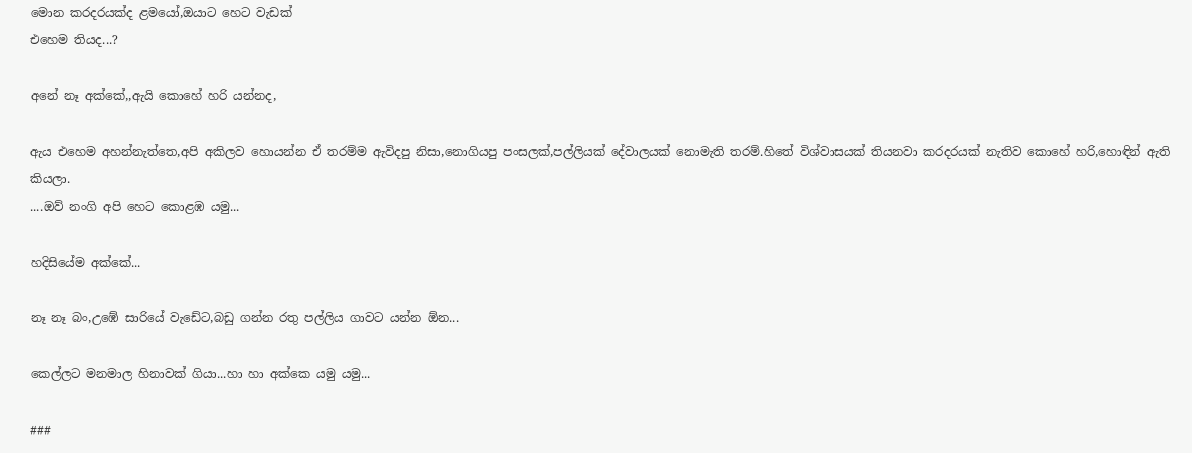මොන කරදරයක්ද ළමයෝ,ඔයාට හෙට වැඩක්
එහෙම තියද...?

අනේ නෑ අක්කේ,,ඇයි කොහේ හරි යන්නද,

ඇය එහෙම අහන්නැත්තෙ,අපි අකිලව හොයන්න ඒ තරම්ම ඇවිදපු නිසා,නොගියපු පංසලක්,පල්ලියක් දේවාලයක් නොමැති තරම්.හිතේ විශ්වාසයක් තියනවා කරදරයක් නැතිව කොහේ හරි,හොඳින් ඇති කියලා.
....ඔව් නංගි අපි හෙට කොළඹ යමු...

හදිසියේම අක්කේ...

නෑ නෑ බං,උඹේ සාරියේ වැඩේට,බඩු ගන්න රතු පල්ලිය ගාවට යන්න ඕන...

කෙල්ලට මනමාල හිනාවක් ගියා...හා හා අක්කෙ යමු යමු...

###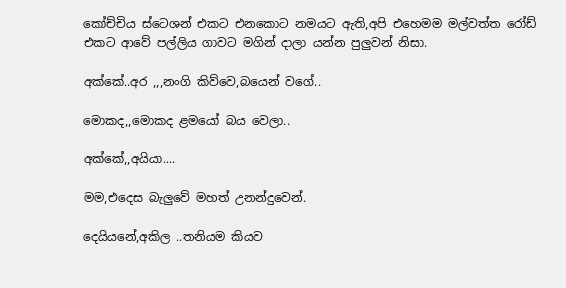කෝච්චිය ස්ටෙශන් එකට එනකොට නමයට ඇති,අපි එහෙමම මල්වත්ත රෝඩ් එකට ආවේ පල්ලිය ගාවට මගින් දාලා යන්න පුලුවන් නිසා.

අක්කේ..අර ,,,නංගි කිව්වෙ,බයෙන් වගේ..

මොකද,,මොකද ළමයෝ බය වෙලා..

අක්කේ,,අයියා....

මම,එදෙස බැලුවේ මහත් උනන්දුවෙන්.

දෙයියනේ,අකිල ..තනියම කියව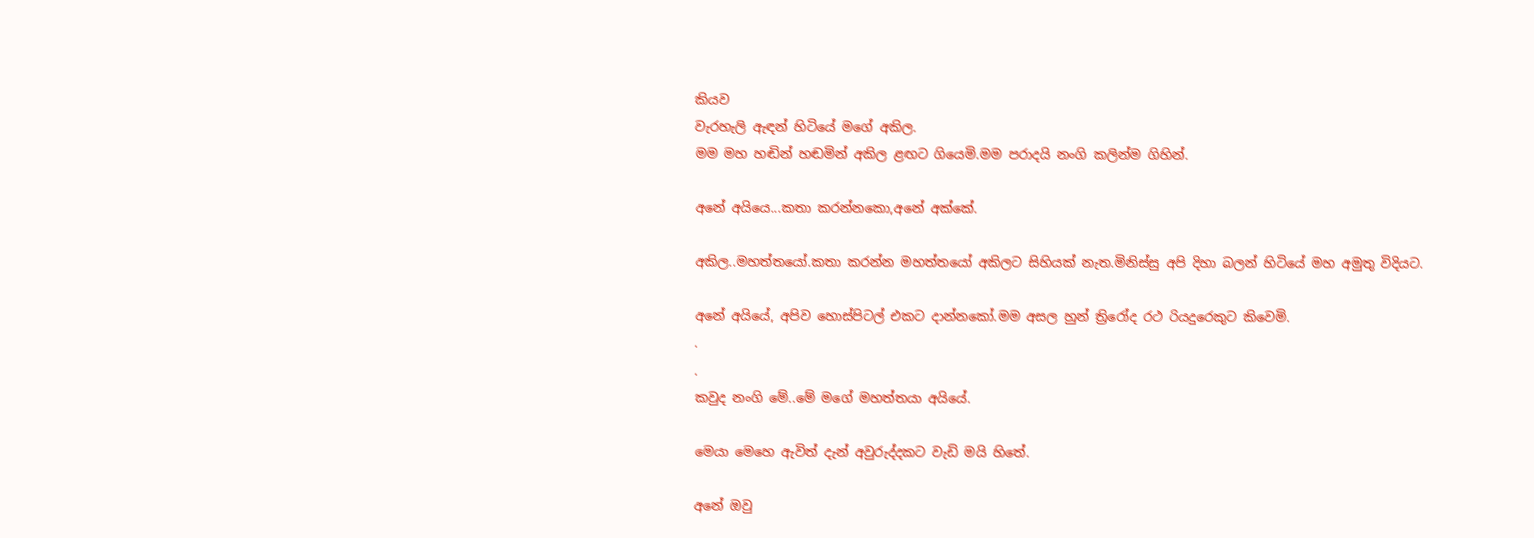කියව
වැරහැලි ඇඳන් හිටියේ මගේ අකිල.
මම මහ හඬින් හඬමින් අකිල ළඟට ගියෙමි.මම පරාදයි නංගි කලින්ම ගිහින්.

අනේ අයියෙ...කතා කරන්නකො,අනේ අක්කේ.

අකිල..මහත්තයෝ.කතා කරන්න මහත්තයෝ අකිලට සිහියක් නැත.මිනිස්සු අපි දිහා බලන් හිටියේ මහ අමුතු විදියට.

අනේ අයියේ, අපිව හොස්පිටල් එකට දාන්නකෝ.මම අසල හුන් ත්‍රිරෝද රථ රියදුරෙකුට කිවෙමි.
.
.
කවුද නංගි මේ..මේ මගේ මහත්තයා අයියේ.

මෙයා මෙහෙ ඇවිත් දැන් අවුරුද්දකට වැඩි මයි හිතේ.

අනේ ඔවු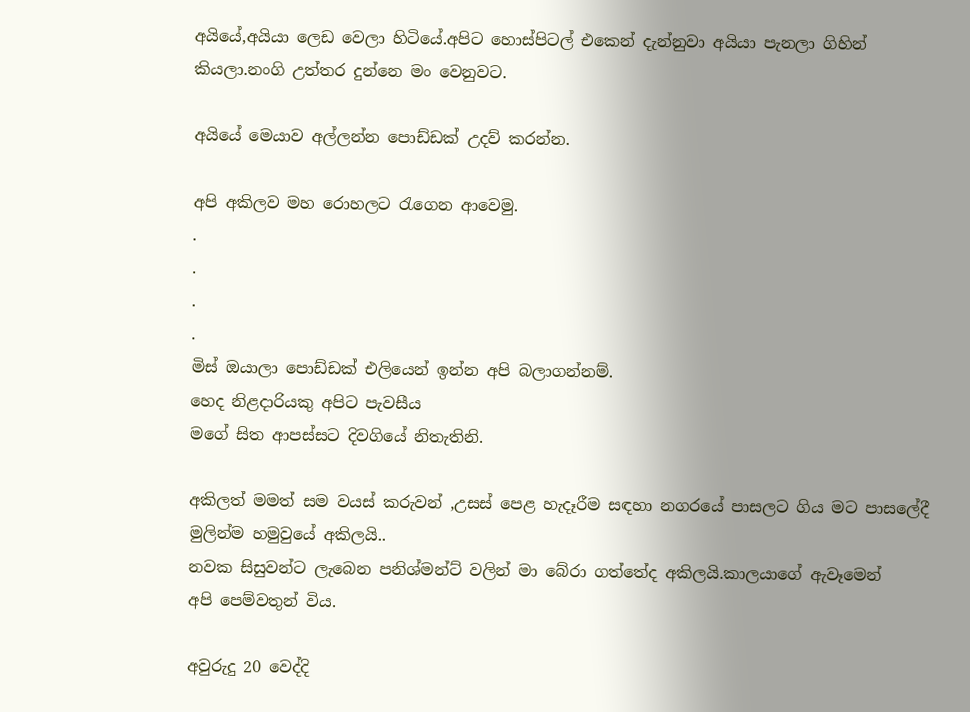අයියේ,අයියා ලෙඩ වෙලා හිටියේ.අපිට හොස්පිටල් එකෙන් දැන්නුවා අයියා පැනලා ගිහින් කියලා.නංගි උත්තර දුන්නෙ මං වෙනුවට.

අයියේ මෙයාව අල්ලන්න පොඩ්ඩක් උදව් කරන්න.

අපි අකිලව මහ රොහලට රැගෙන ආවෙමු.
.
.
.
.
මිස් ඔයාලා පොඩ්ඩක් එලියෙන් ඉන්න අපි බලාගන්නම්.
හෙද නිළදාරියකු අපිට පැවසීය
මගේ සිත ආපස්සට දිවගියේ නිතැතිනි.

අකිලත් මමත් සම වයස් කරුවන් ,උසස් පෙළ හැදෑරීම සඳහා නගරයේ පාසලට ගිය මට පාසලේදී මුලින්ම හමුවුයේ අකිලයි..
නවක සිසුවන්ට ලැබෙන පනිශ්මන්ට් වලින් මා බේරා ගත්තේද අකිලයි.කාලයාගේ ඇවෑමෙන්
අපි පෙම්වතුන් විය.

අවුරුදු 20 වෙද්දි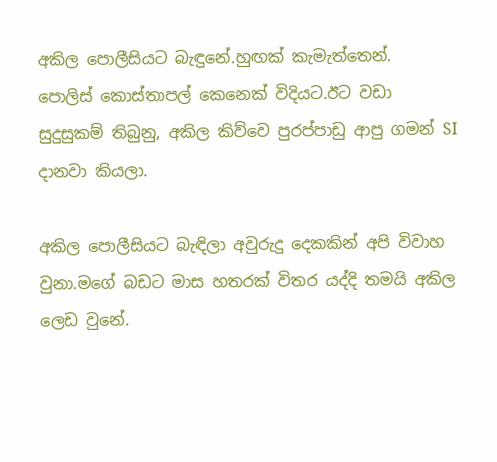අකිල පොලීසියට බැඳුනේ.හුඟක් කැමැත්තෙන්.
පොලිස් කොස්තාපල් කෙනෙක් විදියට.ඊට වඩා සුදුසුකම් තිබුනු, අකිල කිව්වෙ පුරප්පාඩු ආපු ගමන් SI දානවා කියලා.

අකිල පොලීසියට බැඳිලා අවුරුදු දෙකකින් අපි විවාහ වුනා.මගේ බඩට මාස හතරක් විතර යද්දි තමයි අකිල ලෙඩ වුනේ.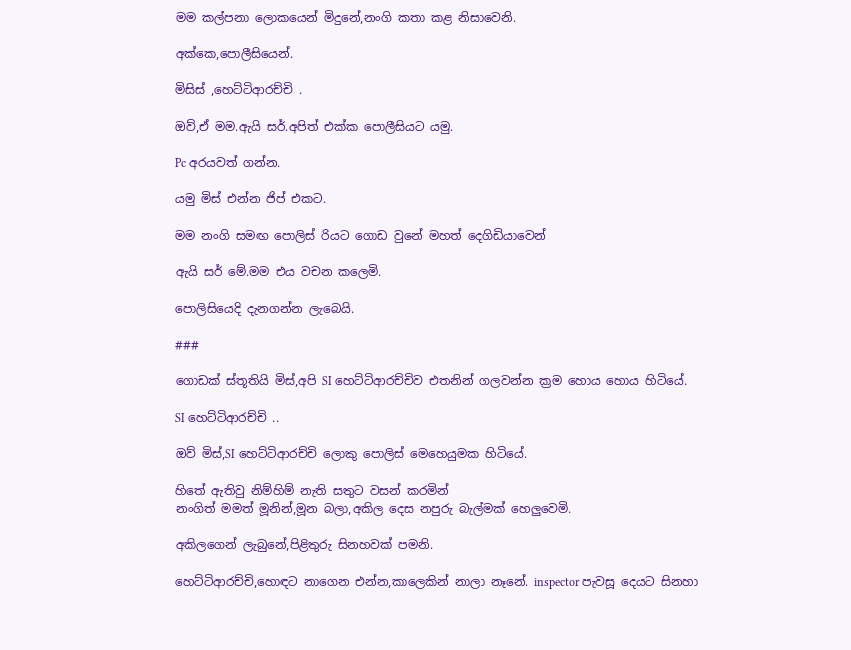මම කල්පනා ලොකයෙන් මිදුනේ,නංගි කතා කළ නිසාවෙනි.

අක්කෙ,පොලීසියෙන්.

මිසිස් ,හෙට්ටිආරච්චි .

ඔව්,ඒ මම.ඇයි සර්.අපිත් එක්ක පොලීසියට යමු.

Pc අරයවත් ගන්න.

යමු මිස් එන්න ජිප් එකට.

මම නංගි සමඟ පොලිස් රියට ගොඩ වුනේ මහත් දෙගිඩියාවෙන්

ඇයි සර් මේ.මම එය වචන කලෙමි.

පොලිසියෙදි දැනගන්න ලැබෙයි.

###

ගොඩක් ස්තූතියි මිස්,අපි SI හෙට්ටිආරච්චිව එතනින් ගලවන්න ක්‍රම හොය හොය හිටියේ.

SI හෙට්ටිආරච්චි ..

ඔව් මිස්,SI හෙට්ටිආරච්චි ලොකු පොලිස් මෙහෙයුමක හිටියේ.

හිතේ ඇතිවු නිම්හිම් නැති සතුට වසන් කරමින්
නංගිත් මමත් මූනින්,මූන බලා,අකිල දෙස නපුරු බැල්මක් හෙලුවෙමි.

අකිලගෙන් ලැබුනේ,පිළිතුරු සිනහවක් පමනි.

හෙට්ටිආරච්චි,හොඳට නාගෙන එන්න,කාලෙකින් නාලා නෑනේ. inspector පැවසූ දෙයට සිනහා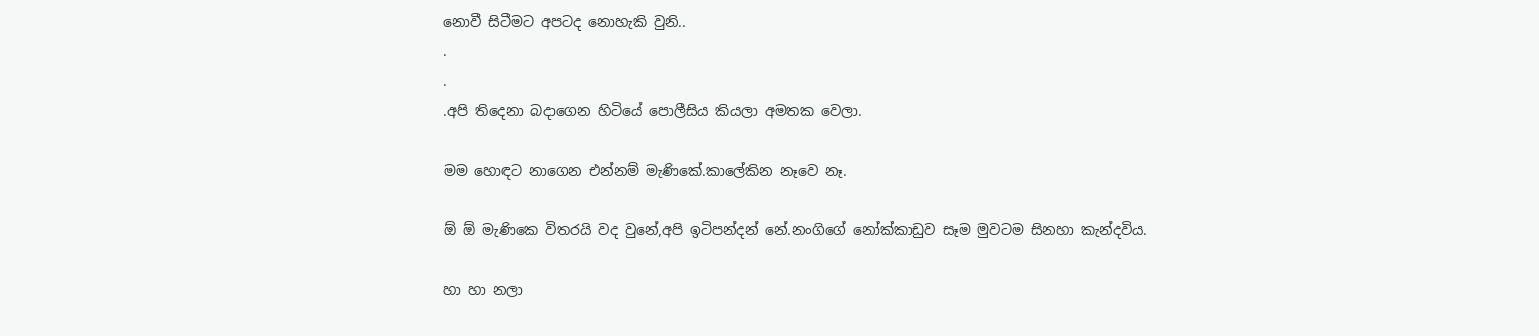නොවී සිටීමට අපටද නොහැකි වුනි..
.
.
.අපි තිදෙනා බදාගෙන හිටියේ පොලීසිය කියලා අමතක වෙලා.

මම හොඳට නාගෙන එන්නම් මැණිකේ.කාලේකින නෑවෙ නෑ.

ඕ ඕ මැණිකෙ විතරයි වද වුනේ,අපි ඉටිපන්දන් නේ.නංගිගේ නෝක්කාඩුව සෑම මුවටම සිනහා කැන්දවිය.

හා හා නලා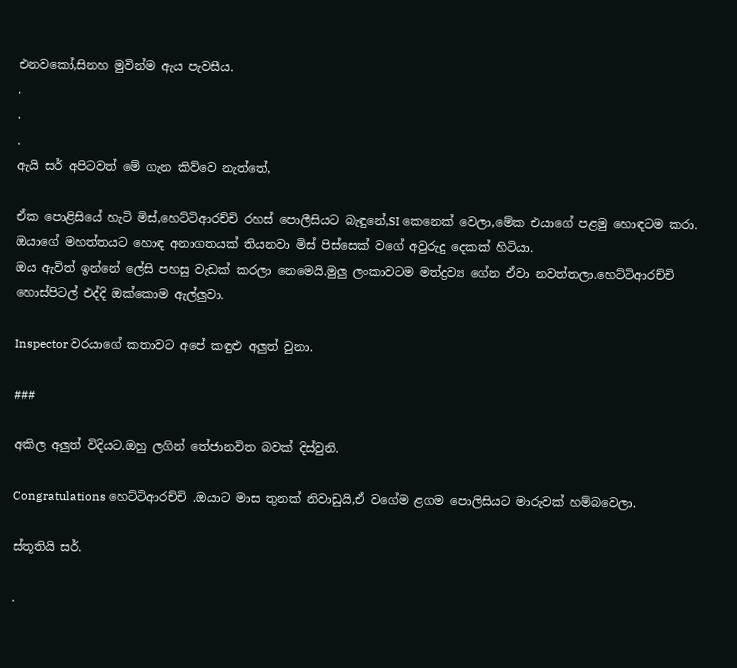එනවකෝ,සිනහ මුවින්ම ඇය පැවසීය.
.
.
.
ඇයි සර් අපිටවත් මේ ගැන කිව්වෙ නැත්තේ,

ඒක පොළිසියේ හැටි මිස්,හෙට්ටිආරච්චි රහස් පොලීසියට බැඳුනේ,SI කෙනෙක් වෙලා,මේක එයාගේ පළමු හොඳටම කරා.
ඔයාගේ මහත්තයට හොඳ අනාගතයක් තියනවා මිස් පිස්සෙක් වගේ අවුරුදු දෙකක් හිටියා.
ඔය ඇවිත් ඉන්නේ ලේසි පහසු වැඩක් කරලා නෙමෙයි.මුලු ලංකාවටම මත්ද්‍රව්‍ය ගේන ඒවා නවත්තලා.හෙට්ටිආරච්චි හොස්පිටල් එද්දි ඔක්කොම ඇල්ලුවා.

Inspector වරයාගේ කතාවට අපේ කඳුළු අලුත් වුනා.

###

අකිල අලුත් විදියට.ඔහු ලගින් තේජානවිත බවක් දිස්වුනි.

Congratulations හෙට්ටිආරච්චි .ඔයාට මාස තුනක් නිවාඩුයි,ඒ වගේම ළගම පොලිසියට මාරුවක් හම්බවෙලා.

ස්තූතියි සර්.

.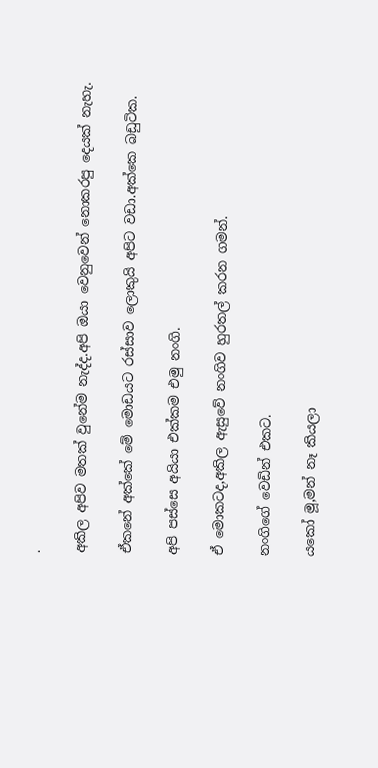.

අකිල අපිව මතක් වුනේම නැද්ද.අපි ඔයා වෙනුවෙන් නොකරපු දෙයක් නැහැ.

ඒකනේ අක්කේ මේ මොඩයට රස්සාව ලොකුයි අපිට වඩා.අක්කෙ බඩුටික.

අපි පස්සෙ අයියා එක්කම එමු නංගි.

ඒ මොකටද,අකිල ඇසුවේ නංගිව හුරතල් කරන ගමන්.

නංගිගේ වෙඩින් එකට.

යකෝ මූ,මන් නෑ කියලා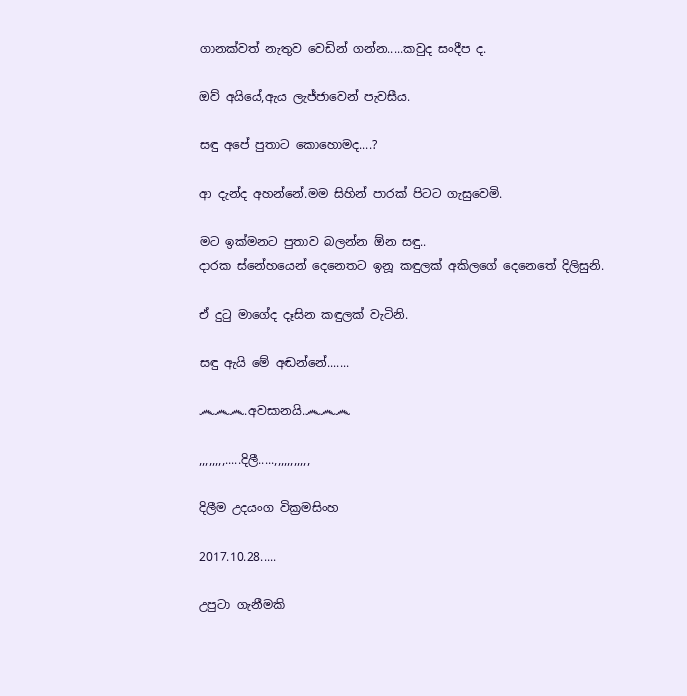ගානක්වත් නැතුව වෙඩින් ගන්න.....කවුද සංදීප ද.

ඔව් අයියේ,ඇය ලැජ්ජාවෙන් පැවසීය.

සඳු අපේ පුතාට කොහොමද....?

ආ දැන්ද අහන්නේ.මම සිහින් පාරක් පිටට ගැසුවෙමි.

මට ඉක්මනට පුතාව බලන්න ඕන සඳු..
දාරක ස්නේහයෙන් දෙනෙතට ඉනූ කඳුලක් අකිලගේ දෙනෙතේ දිලිසුනි.

ඒ දුටු මාගේද දෑසින කඳුලක් වැටිනි.

සඳු ඇයි මේ අඬන්නේ.......

෴෴෴.අවසානයි.෴෴෴

,,,,,,,,.....දිලී.....,,,,,,,,,,,

දිලීම උදයංග වික්‍රමසිංහ

2017.10.28.....

උපුටා ගැනීමකි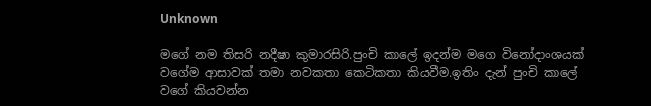Unknown

මගේ නම තිසරි නදීෂා කුමාරසිරි.පුංචි කාලේ ඉදන්ම මගෙ විනෝදාංශයක් වගේම ආසාවක් තමා නවකතා කෙටිකතා කියවීම.ඉතිං දැන් පුංචි කාලේ වගේ කියවන්න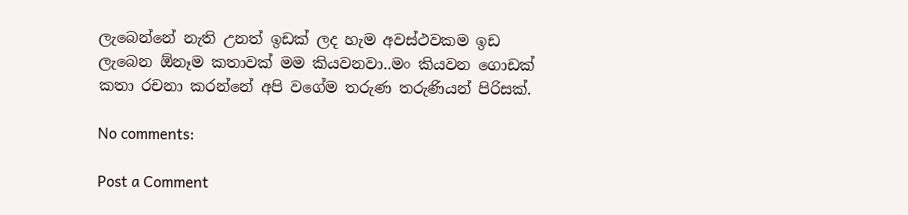ලැබෙන්නේ නැති උනත් ඉඩක් ලද හැම අවස්ථවකම ඉඩ ලැබෙන ඕනෑම කතාවක් මම කියවනවා..මං කියවන ගොඩක් කතා රචනා කරන්නේ අපි වගේම තරුණ තරුණියන් පිරිසක්.

No comments:

Post a Comment